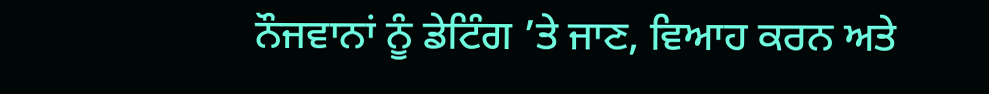ਨੌਜਵਾਨਾਂ ਨੂੰ ਡੇਟਿੰਗ ’ਤੇ ਜਾਣ, ਵਿਆਹ ਕਰਨ ਅਤੇ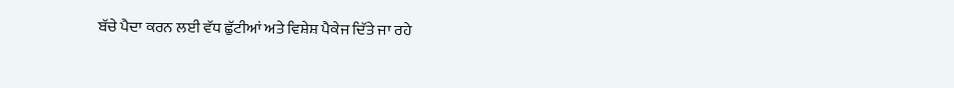ਬੱਚੇ ਪੈਦਾ ਕਰਨ ਲਈ ਵੱਧ ਛੁੱਟੀਆਂ ਅਤੇ ਵਿਸ਼ੇਸ਼ ਪੈਕੇਜ ਦਿੱਤੇ ਜਾ ਰਹੇ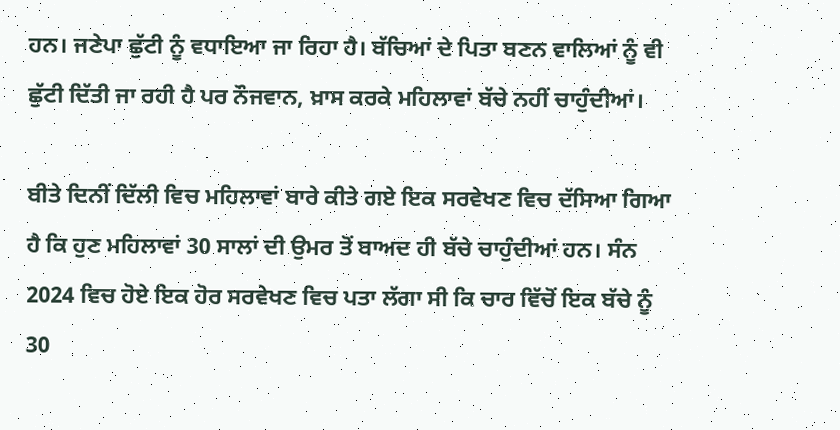ਹਨ। ਜਣੇਪਾ ਛੁੱਟੀ ਨੂੰ ਵਧਾਇਆ ਜਾ ਰਿਹਾ ਹੈ। ਬੱਚਿਆਂ ਦੇ ਪਿਤਾ ਬਣਨ ਵਾਲਿਆਂ ਨੂੰ ਵੀ ਛੁੱਟੀ ਦਿੱਤੀ ਜਾ ਰਹੀ ਹੈ ਪਰ ਨੌਜਵਾਨ, ਖ਼ਾਸ ਕਰਕੇ ਮਹਿਲਾਵਾਂ ਬੱਚੇ ਨਹੀਂ ਚਾਹੁੰਦੀਆਂ।

ਬੀਤੇ ਦਿਨੀਂ ਦਿੱਲੀ ਵਿਚ ਮਹਿਲਾਵਾਂ ਬਾਰੇ ਕੀਤੇ ਗਏ ਇਕ ਸਰਵੇਖਣ ਵਿਚ ਦੱਸਿਆ ਗਿਆ ਹੈ ਕਿ ਹੁਣ ਮਹਿਲਾਵਾਂ 30 ਸਾਲਾਂ ਦੀ ਉਮਰ ਤੋਂ ਬਾਅਦ ਹੀ ਬੱਚੇ ਚਾਹੁੰਦੀਆਂ ਹਨ। ਸੰਨ 2024 ਵਿਚ ਹੋਏ ਇਕ ਹੋਰ ਸਰਵੇਖਣ ਵਿਚ ਪਤਾ ਲੱਗਾ ਸੀ ਕਿ ਚਾਰ ਵਿੱਚੋਂ ਇਕ ਬੱਚੇ ਨੂੰ 30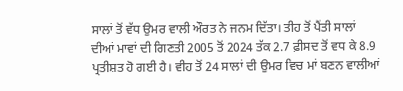ਸਾਲਾਂ ਤੋਂ ਵੱਧ ਉਮਰ ਵਾਲੀ ਔਰਤ ਨੇ ਜਨਮ ਦਿੱਤਾ। ਤੀਹ ਤੋਂ ਪੈਂਤੀ ਸਾਲਾਂ ਦੀਆਂ ਮਾਵਾਂ ਦੀ ਗਿਣਤੀ 2005 ਤੋਂ 2024 ਤੱਕ 2.7 ਫ਼ੀਸਦ ਤੋਂ ਵਧ ਕੇ 8.9 ਪ੍ਰਤੀਸ਼ਤ ਹੋ ਗਈ ਹੈ। ਵੀਹ ਤੋਂ 24 ਸਾਲਾਂ ਦੀ ਉਮਰ ਵਿਚ ਮਾਂ ਬਣਨ ਵਾਲੀਆਂ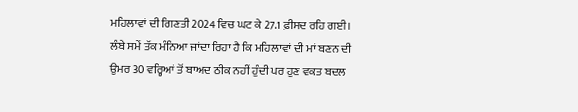ਮਹਿਲਾਵਾਂ ਦੀ ਗਿਣਤੀ 2024 ਵਿਚ ਘਟ ਕੇ 27.1 ਫ਼ੀਸਦ ਰਹਿ ਗਈ। ਲੰਬੇ ਸਮੇਂ ਤੱਕ ਮੰਨਿਆ ਜਾਂਦਾ ਰਿਹਾ ਹੈ ਕਿ ਮਹਿਲਾਵਾਂ ਦੀ ਮਾਂ ਬਣਨ ਦੀ ਉਮਰ 30 ਵਰ੍ਹਿਆਂ ਤੋਂ ਬਾਅਦ ਠੀਕ ਨਹੀਂ ਹੁੰਦੀ ਪਰ ਹੁਣ ਵਕਤ ਬਦਲ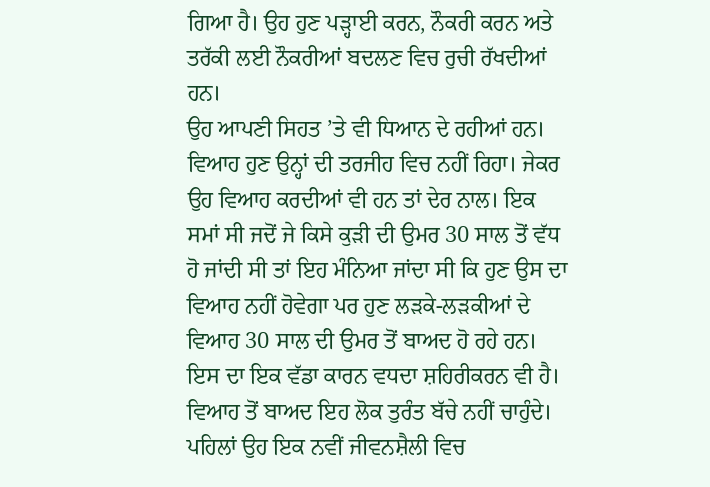ਗਿਆ ਹੈ। ਉਹ ਹੁਣ ਪੜ੍ਹਾਈ ਕਰਨ, ਨੌਕਰੀ ਕਰਨ ਅਤੇ ਤਰੱਕੀ ਲਈ ਨੌਕਰੀਆਂ ਬਦਲਣ ਵਿਚ ਰੁਚੀ ਰੱਖਦੀਆਂ ਹਨ।
ਉਹ ਆਪਣੀ ਸਿਹਤ ’ਤੇ ਵੀ ਧਿਆਨ ਦੇ ਰਹੀਆਂ ਹਨ। ਵਿਆਹ ਹੁਣ ਉਨ੍ਹਾਂ ਦੀ ਤਰਜੀਹ ਵਿਚ ਨਹੀਂ ਰਿਹਾ। ਜੇਕਰ ਉਹ ਵਿਆਹ ਕਰਦੀਆਂ ਵੀ ਹਨ ਤਾਂ ਦੇਰ ਨਾਲ। ਇਕ ਸਮਾਂ ਸੀ ਜਦੋਂ ਜੇ ਕਿਸੇ ਕੁੜੀ ਦੀ ਉਮਰ 30 ਸਾਲ ਤੋਂ ਵੱਧ ਹੋ ਜਾਂਦੀ ਸੀ ਤਾਂ ਇਹ ਮੰਨਿਆ ਜਾਂਦਾ ਸੀ ਕਿ ਹੁਣ ਉਸ ਦਾ ਵਿਆਹ ਨਹੀਂ ਹੋਵੇਗਾ ਪਰ ਹੁਣ ਲੜਕੇ-ਲੜਕੀਆਂ ਦੇ ਵਿਆਹ 30 ਸਾਲ ਦੀ ਉਮਰ ਤੋਂ ਬਾਅਦ ਹੋ ਰਹੇ ਹਨ। ਇਸ ਦਾ ਇਕ ਵੱਡਾ ਕਾਰਨ ਵਧਦਾ ਸ਼ਹਿਰੀਕਰਨ ਵੀ ਹੈ। ਵਿਆਹ ਤੋਂ ਬਾਅਦ ਇਹ ਲੋਕ ਤੁਰੰਤ ਬੱਚੇ ਨਹੀਂ ਚਾਹੁੰਦੇ। ਪਹਿਲਾਂ ਉਹ ਇਕ ਨਵੀਂ ਜੀਵਨਸ਼ੈਲੀ ਵਿਚ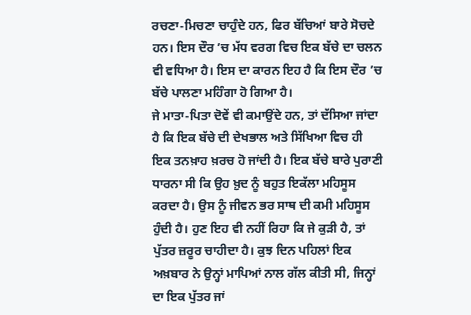ਰਚਣਾ-ਮਿਚਣਾ ਚਾਹੁੰਦੇ ਹਨ, ਫਿਰ ਬੱਚਿਆਂ ਬਾਰੇ ਸੋਚਦੇ ਹਨ। ਇਸ ਦੌਰ ’ਚ ਮੱਧ ਵਰਗ ਵਿਚ ਇਕ ਬੱਚੇ ਦਾ ਚਲਨ ਵੀ ਵਧਿਆ ਹੈ। ਇਸ ਦਾ ਕਾਰਨ ਇਹ ਹੈ ਕਿ ਇਸ ਦੌਰ ’ਚ ਬੱਚੇ ਪਾਲਣਾ ਮਹਿੰਗਾ ਹੋ ਗਿਆ ਹੈ।
ਜੇ ਮਾਤਾ-ਪਿਤਾ ਦੋਵੇਂ ਵੀ ਕਮਾਉਂਦੇ ਹਨ, ਤਾਂ ਦੱਸਿਆ ਜਾਂਦਾ ਹੈ ਕਿ ਇਕ ਬੱਚੇ ਦੀ ਦੇਖਭਾਲ ਅਤੇ ਸਿੱਖਿਆ ਵਿਚ ਹੀ ਇਕ ਤਨਖ਼ਾਹ ਖ਼ਰਚ ਹੋ ਜਾਂਦੀ ਹੈ। ਇਕ ਬੱਚੇ ਬਾਰੇ ਪੁਰਾਣੀ ਧਾਰਨਾ ਸੀ ਕਿ ਉਹ ਖ਼ੁਦ ਨੂੰ ਬਹੁਤ ਇਕੱਲਾ ਮਹਿਸੂਸ ਕਰਦਾ ਹੈ। ਉਸ ਨੂੰ ਜੀਵਨ ਭਰ ਸਾਥ ਦੀ ਕਮੀ ਮਹਿਸੂਸ ਹੁੰਦੀ ਹੈ। ਹੁਣ ਇਹ ਵੀ ਨਹੀਂ ਰਿਹਾ ਕਿ ਜੇ ਕੁੜੀ ਹੈ, ਤਾਂ ਪੁੱਤਰ ਜ਼ਰੂਰ ਚਾਹੀਦਾ ਹੈ। ਕੁਝ ਦਿਨ ਪਹਿਲਾਂ ਇਕ ਅਖ਼ਬਾਰ ਨੇ ਉਨ੍ਹਾਂ ਮਾਪਿਆਂ ਨਾਲ ਗੱਲ ਕੀਤੀ ਸੀ, ਜਿਨ੍ਹਾਂ ਦਾ ਇਕ ਪੁੱਤਰ ਜਾਂ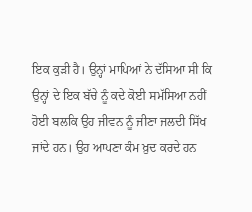ਇਕ ਕੁੜੀ ਹੈ। ਉਨ੍ਹਾਂ ਮਾਪਿਆਂ ਨੇ ਦੱਸਿਆ ਸੀ ਕਿ ਉਨ੍ਹਾਂ ਦੇ ਇਕ ਬੱਚੇ ਨੂੰ ਕਦੇ ਕੋਈ ਸਮੱਸਿਆ ਨਹੀਂ ਹੋਈ ਬਲਕਿ ਉਹ ਜੀਵਨ ਨੂੰ ਜੀਣਾ ਜਲਦੀ ਸਿੱਖ ਜਾਂਦੇ ਹਨ। ਉਹ ਆਪਣਾ ਕੰਮ ਖ਼ੁਦ ਕਰਦੇ ਹਨ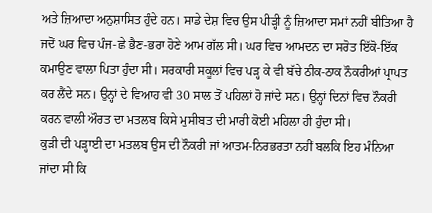ਅਤੇ ਜ਼ਿਆਦਾ ਅਨੁਸ਼ਾਸਿਤ ਹੁੰਦੇ ਹਨ। ਸਾਡੇ ਦੇਸ਼ ਵਿਚ ਉਸ ਪੀੜ੍ਹੀ ਨੂੰ ਜ਼ਿਆਦਾ ਸਮਾਂ ਨਹੀਂ ਬੀਤਿਆ ਹੈ ਜਦੋਂ ਘਰ ਵਿਚ ਪੰਜ-ਛੇ ਭੈਣ-ਭਰਾ ਹੋਣੇ ਆਮ ਗੱਲ ਸੀ। ਘਰ ਵਿਚ ਆਮਦਨ ਦਾ ਸਰੋਤ ਇੱਕੋ-ਇੱਕ ਕਮਾਉਣ ਵਾਲਾ ਪਿਤਾ ਹੁੰਦਾ ਸੀ। ਸਰਕਾਰੀ ਸਕੂਲਾਂ ਵਿਚ ਪੜ੍ਹ ਕੇ ਵੀ ਬੱਚੇ ਠੀਕ-ਠਾਕ ਨੌਕਰੀਆਂ ਪ੍ਰਾਪਤ ਕਰ ਲੈਂਦੇ ਸਨ। ਉਨ੍ਹਾਂ ਦੇ ਵਿਆਹ ਵੀ 30 ਸਾਲ ਤੋਂ ਪਹਿਲਾਂ ਹੋ ਜਾਂਦੇ ਸਨ। ਉਨ੍ਹਾਂ ਦਿਨਾਂ ਵਿਚ ਨੌਕਰੀ ਕਰਨ ਵਾਲੀ ਔਰਤ ਦਾ ਮਤਲਬ ਕਿਸੇ ਮੁਸੀਬਤ ਦੀ ਮਾਰੀ ਕੋਈ ਮਹਿਲਾ ਹੀ ਹੁੰਦਾ ਸੀ।
ਕੁੜੀ ਦੀ ਪੜ੍ਹਾਈ ਦਾ ਮਤਲਬ ਉਸ ਦੀ ਨੌਕਰੀ ਜਾਂ ਆਤਮ-ਨਿਰਭਰਤਾ ਨਹੀਂ ਬਲਕਿ ਇਹ ਮੰਨਿਆ ਜਾਂਦਾ ਸੀ ਕਿ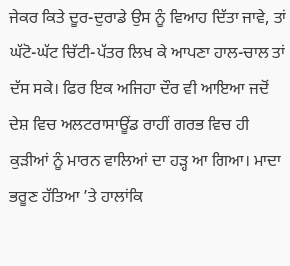ਜੇਕਰ ਕਿਤੇ ਦੂਰ-ਦੁਰਾਡੇ ਉਸ ਨੂੰ ਵਿਆਹ ਦਿੱਤਾ ਜਾਵੇ, ਤਾਂ ਘੱਟੋ-ਘੱਟ ਚਿੱਟੀ-ਪੱਤਰ ਲਿਖ ਕੇ ਆਪਣਾ ਹਾਲ-ਚਾਲ ਤਾਂ ਦੱਸ ਸਕੇ। ਫਿਰ ਇਕ ਅਜਿਹਾ ਦੌਰ ਵੀ ਆਇਆ ਜਦੋਂ ਦੇਸ਼ ਵਿਚ ਅਲਟਰਾਸਾਊਂਡ ਰਾਹੀਂ ਗਰਭ ਵਿਚ ਹੀ ਕੁੜੀਆਂ ਨੂੰ ਮਾਰਨ ਵਾਲਿਆਂ ਦਾ ਹੜ੍ਹ ਆ ਗਿਆ। ਮਾਦਾ ਭਰੂਣ ਹੱਤਿਆ ’ਤੇ ਹਾਲਾਂਕਿ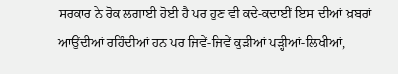ਸਰਕਾਰ ਨੇ ਰੋਕ ਲਗਾਈ ਹੋਈ ਹੈ ਪਰ ਹੁਣ ਵੀ ਕਦੇ-ਕਦਾਈਂ ਇਸ ਦੀਆਂ ਖ਼ਬਰਾਂ ਆਉਂਦੀਆਂ ਰਹਿੰਦੀਆਂ ਹਨ ਪਰ ਜਿਵੇਂ-ਜਿਵੇਂ ਕੁੜੀਆਂ ਪੜ੍ਹੀਆਂ-ਲਿਖੀਆਂ,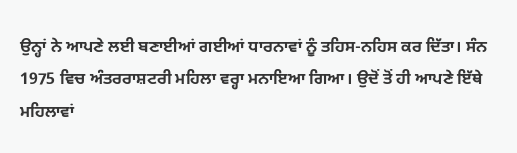ਉਨ੍ਹਾਂ ਨੇ ਆਪਣੇ ਲਈ ਬਣਾਈਆਂ ਗਈਆਂ ਧਾਰਨਾਵਾਂ ਨੂੰ ਤਹਿਸ-ਨਹਿਸ ਕਰ ਦਿੱਤਾ। ਸੰਨ 1975 ਵਿਚ ਅੰਤਰਰਾਸ਼ਟਰੀ ਮਹਿਲਾ ਵਰ੍ਹਾ ਮਨਾਇਆ ਗਿਆ। ਉਦੋਂ ਤੋਂ ਹੀ ਆਪਣੇ ਇੱਥੇ ਮਹਿਲਾਵਾਂ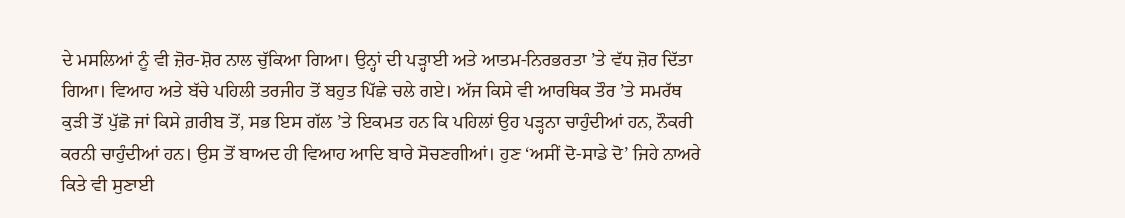ਦੇ ਮਸਲਿਆਂ ਨੂੰ ਵੀ ਜ਼ੋਰ-ਸ਼ੋਰ ਨਾਲ ਚੁੱਕਿਆ ਗਿਆ। ਉਨ੍ਹਾਂ ਦੀ ਪੜ੍ਹਾਈ ਅਤੇ ਆਤਮ-ਨਿਰਭਰਤਾ ’ਤੇ ਵੱਧ ਜ਼ੋਰ ਦਿੱਤਾ ਗਿਆ। ਵਿਆਹ ਅਤੇ ਬੱਚੇ ਪਹਿਲੀ ਤਰਜੀਹ ਤੋਂ ਬਹੁਤ ਪਿੱਛੇ ਚਲੇ ਗਏ। ਅੱਜ ਕਿਸੇ ਵੀ ਆਰਥਿਕ ਤੌਰ ’ਤੇ ਸਮਰੱਥ ਕੁੜੀ ਤੋਂ ਪੁੱਛੋ ਜਾਂ ਕਿਸੇ ਗ਼ਰੀਬ ਤੋਂ, ਸਭ ਇਸ ਗੱਲ ’ਤੇ ਇਕਮਤ ਹਨ ਕਿ ਪਹਿਲਾਂ ਉਹ ਪੜ੍ਹਨਾ ਚਾਹੁੰਦੀਆਂ ਹਨ, ਨੌਕਰੀ ਕਰਨੀ ਚਾਹੁੰਦੀਆਂ ਹਨ। ਉਸ ਤੋਂ ਬਾਅਦ ਹੀ ਵਿਆਹ ਆਦਿ ਬਾਰੇ ਸੋਚਣਗੀਆਂ। ਹੁਣ ‘ਅਸੀਂ ਦੋ-ਸਾਡੇ ਦੋ’ ਜਿਹੇ ਨਾਅਰੇ ਕਿਤੇ ਵੀ ਸੁਣਾਈ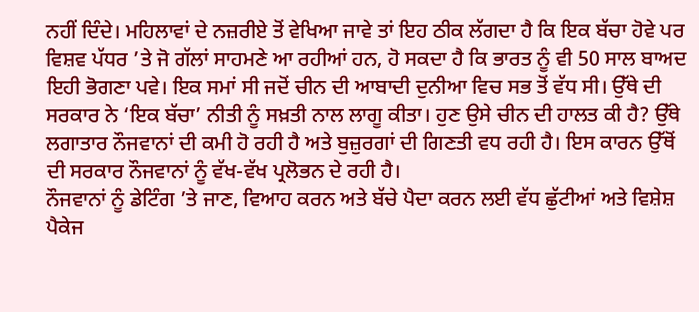ਨਹੀਂ ਦਿੰਦੇ। ਮਹਿਲਾਵਾਂ ਦੇ ਨਜ਼ਰੀਏ ਤੋਂ ਵੇਖਿਆ ਜਾਵੇ ਤਾਂ ਇਹ ਠੀਕ ਲੱਗਦਾ ਹੈ ਕਿ ਇਕ ਬੱਚਾ ਹੋਵੇ ਪਰ ਵਿਸ਼ਵ ਪੱਧਰ ’ਤੇ ਜੋ ਗੱਲਾਂ ਸਾਹਮਣੇ ਆ ਰਹੀਆਂ ਹਨ, ਹੋ ਸਕਦਾ ਹੈ ਕਿ ਭਾਰਤ ਨੂੰ ਵੀ 50 ਸਾਲ ਬਾਅਦ ਇਹੀ ਭੋਗਣਾ ਪਵੇ। ਇਕ ਸਮਾਂ ਸੀ ਜਦੋਂ ਚੀਨ ਦੀ ਆਬਾਦੀ ਦੁਨੀਆ ਵਿਚ ਸਭ ਤੋਂ ਵੱਧ ਸੀ। ਉੱਥੇ ਦੀ ਸਰਕਾਰ ਨੇ ‘ਇਕ ਬੱਚਾ’ ਨੀਤੀ ਨੂੰ ਸਖ਼ਤੀ ਨਾਲ ਲਾਗੂ ਕੀਤਾ। ਹੁਣ ਉਸੇ ਚੀਨ ਦੀ ਹਾਲਤ ਕੀ ਹੈ? ਉੱਥੇ ਲਗਾਤਾਰ ਨੌਜਵਾਨਾਂ ਦੀ ਕਮੀ ਹੋ ਰਹੀ ਹੈ ਅਤੇ ਬੁਜ਼ੁਰਗਾਂ ਦੀ ਗਿਣਤੀ ਵਧ ਰਹੀ ਹੈ। ਇਸ ਕਾਰਨ ਉੱਥੋਂ ਦੀ ਸਰਕਾਰ ਨੌਜਵਾਨਾਂ ਨੂੰ ਵੱਖ-ਵੱਖ ਪ੍ਰਲੋਭਨ ਦੇ ਰਹੀ ਹੈ।
ਨੌਜਵਾਨਾਂ ਨੂੰ ਡੇਟਿੰਗ ’ਤੇ ਜਾਣ, ਵਿਆਹ ਕਰਨ ਅਤੇ ਬੱਚੇ ਪੈਦਾ ਕਰਨ ਲਈ ਵੱਧ ਛੁੱਟੀਆਂ ਅਤੇ ਵਿਸ਼ੇਸ਼ ਪੈਕੇਜ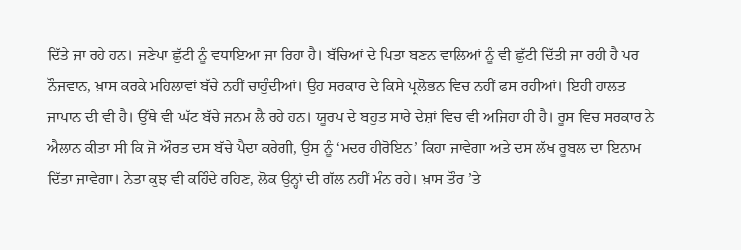ਦਿੱਤੇ ਜਾ ਰਹੇ ਹਨ। ਜਣੇਪਾ ਛੁੱਟੀ ਨੂੰ ਵਧਾਇਆ ਜਾ ਰਿਹਾ ਹੈ। ਬੱਚਿਆਂ ਦੇ ਪਿਤਾ ਬਣਨ ਵਾਲਿਆਂ ਨੂੰ ਵੀ ਛੁੱਟੀ ਦਿੱਤੀ ਜਾ ਰਹੀ ਹੈ ਪਰ ਨੌਜਵਾਨ, ਖ਼ਾਸ ਕਰਕੇ ਮਹਿਲਾਵਾਂ ਬੱਚੇ ਨਹੀਂ ਚਾਹੁੰਦੀਆਂ। ਉਹ ਸਰਕਾਰ ਦੇ ਕਿਸੇ ਪ੍ਰਲੋਭਨ ਵਿਚ ਨਹੀਂ ਫਸ ਰਹੀਆਂ। ਇਹੀ ਹਾਲਤ ਜਾਪਾਨ ਦੀ ਵੀ ਹੈ। ਉੱਥੇ ਵੀ ਘੱਟ ਬੱਚੇ ਜਨਮ ਲੈ ਰਹੇ ਹਨ। ਯੂਰਪ ਦੇ ਬਹੁਤ ਸਾਰੇ ਦੇਸ਼ਾਂ ਵਿਚ ਵੀ ਅਜਿਹਾ ਹੀ ਹੈ। ਰੂਸ ਵਿਚ ਸਰਕਾਰ ਨੇ ਐਲਾਨ ਕੀਤਾ ਸੀ ਕਿ ਜੋ ਔਰਤ ਦਸ ਬੱਚੇ ਪੈਦਾ ਕਰੇਗੀ, ਉਸ ਨੂੰ ‘ਮਦਰ ਹੀਰੋਇਨ’ ਕਿਹਾ ਜਾਵੇਗਾ ਅਤੇ ਦਸ ਲੱਖ ਰੂਬਲ ਦਾ ਇਨਾਮ ਦਿੱਤਾ ਜਾਵੇਗਾ। ਨੇਤਾ ਕੁਝ ਵੀ ਕਹਿੰਦੇ ਰਹਿਣ, ਲੋਕ ਉਨ੍ਹਾਂ ਦੀ ਗੱਲ ਨਹੀਂ ਮੰਨ ਰਹੇ। ਖ਼ਾਸ ਤੌਰ ’ਤੇ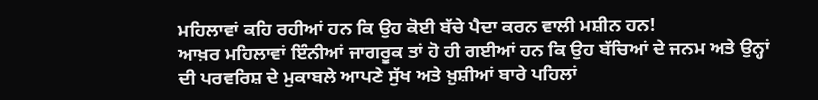ਮਹਿਲਾਵਾਂ ਕਹਿ ਰਹੀਆਂ ਹਨ ਕਿ ਉਹ ਕੋਈ ਬੱਚੇ ਪੈਦਾ ਕਰਨ ਵਾਲੀ ਮਸ਼ੀਨ ਹਨ!
ਆਖ਼ਰ ਮਹਿਲਾਵਾਂ ਇੰਨੀਆਂ ਜਾਗਰੂਕ ਤਾਂ ਹੋ ਹੀ ਗਈਆਂ ਹਨ ਕਿ ਉਹ ਬੱਚਿਆਂ ਦੇ ਜਨਮ ਅਤੇ ਉਨ੍ਹਾਂ ਦੀ ਪਰਵਰਿਸ਼ ਦੇ ਮੁਕਾਬਲੇ ਆਪਣੇ ਸੁੱਖ ਅਤੇ ਖ਼ੁਸ਼ੀਆਂ ਬਾਰੇ ਪਹਿਲਾਂ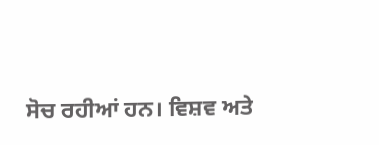ਸੋਚ ਰਹੀਆਂ ਹਨ। ਵਿਸ਼ਵ ਅਤੇ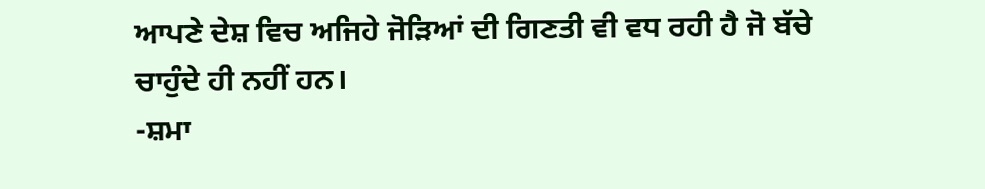ਆਪਣੇ ਦੇਸ਼ ਵਿਚ ਅਜਿਹੇ ਜੋੜਿਆਂ ਦੀ ਗਿਣਤੀ ਵੀ ਵਧ ਰਹੀ ਹੈ ਜੋ ਬੱਚੇ ਚਾਹੁੰਦੇ ਹੀ ਨਹੀਂ ਹਨ।
-ਸ਼ਮਾ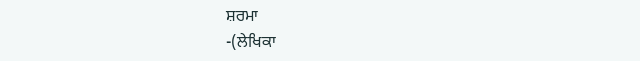ਸ਼ਰਮਾ
-(ਲੇਖਿਕਾ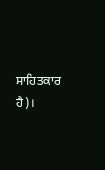ਸਾਹਿਤਕਾਰ ਹੈ)।